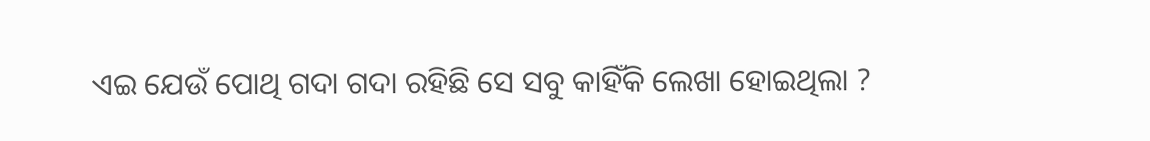ଏଇ ଯେଉଁ ପୋଥି ଗଦା ଗଦା ରହିଛି ସେ ସବୁ କାହିଁକି ଲେଖା ହୋଇଥିଲା ?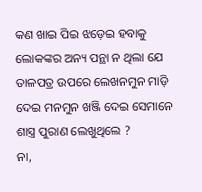କଣ ଖାଇ ପିଇ ଝଡ଼େଇ ହବାକୁ ଲୋକଙ୍କର ଅନ୍ୟ ପନ୍ଥା ନ ଥିଲା ଯେ ତାଳପତ୍ର ଉପରେ ଲେଖନମୁନ ମାଡ଼ି ଦେଇ ମନମୁନ ଖଞ୍ଜି ଦେଇ ସେମାନେ ଶାସ୍ତ୍ର ପୁରାଣ ଲେଖୁଥିଲେ ?
ନା,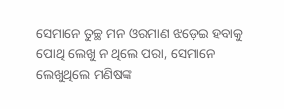ସେମାନେ ତୁଚ୍ଛ ମନ ଓରମାଣ ଝଡ଼େଇ ହବାକୁ ପୋଥି ଲେଖୁ ନ ଥିଲେ ପରା, ସେମାନେ ଲେଖୁଥିଲେ ମଣିଷଙ୍କ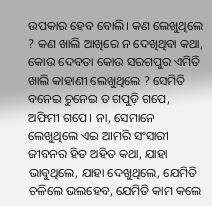ଉପକାର ହେବ ବୋଲି। କଣ ଲେଖୁଥିଲେ ? କଣ ଖାଲି ଆଖିରେ ନ ଦେଖିଥିବା କଥା, କୋଉ ଦେବତା କୋଉ ସରଗପୁର ଏମିତି ଖାଲି କାହାଣୀ ଲେଖୁଥିଲେ ? ସେମିତି ବନେଇ ଚୁନେଇ ତ ଗପୁଡ଼ି ଗପେ, ଅଫିମୀ ଗପେ। ନା, ସେମାନେ ଲେଖୁଥିଲେ ଏଇ ଆମରି ସଂସାରୀ ଜୀବନର ହିତ ଅହିତ କଥା, ଯାହା ଭାବୁଥିଲେ, ଯାହା ଦେଖୁଥିଲେ, ଯେମିତି ଚଳିଲେ ଭଲହେବ, ଯେମିତି କାମ କଲେ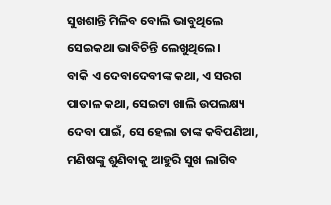ସୁଖଶାନ୍ତି ମିଳିବ ବୋଲି ଭାବୁଥିଲେ ସେଇକଥା ଭାବିଚିନ୍ତି ଲେଖୁଥିଲେ।
ବାକି ଏ ଦେବାଦେବୀଙ୍କ କଥା, ଏ ସରଗ ପାତାଳ କଥା, ସେଇଟା ଖାଲି ଉପଲକ୍ଷ୍ୟ ଦେବା ପାଇଁ, ସେ ହେଲା ତାଙ୍କ କବିପଣିଆ, ମଣିଷଙ୍କୁ ଶୁଣିବାକୁ ଆହୁରି ସୁଖ ଲାଗିବ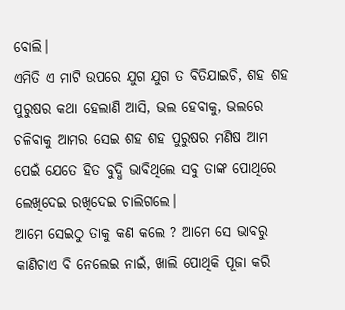ବୋଲି।
ଏମିତି ଏ ମାଟି ଉପରେ ଯୁଗ ଯୁଗ ତ ବିତିଯାଇଚି, ଶହ ଶହ ପୁରୁଷର କଥା ହେଲାଣି ଆସି, ଭଲ ହେବାକୁ, ଭଲରେ ଚଳିବାକୁ ଆମର ସେଇ ଶହ ଶହ ପୁରୁଷର ମଣିଷ ଆମ ପେଇଁ ଯେତେ ହିତ ବୁଦ୍ଧି ଭାବିଥିଲେ ସବୁ ତାଙ୍କ ପୋଥିରେ ଲେଖିଦେଇ ରଖିଦେଇ ଚାଲିଗଲେ।
ଆମେ ସେଇଠୁ ତାକୁ କଣ କଲେ ? ଆମେ ସେ ଭାବରୁ କାଣିଚାଏ ବି ନେଲେଇ ନାଇଁ, ଖାଲି ପୋଥିକି ପୂଜା କରି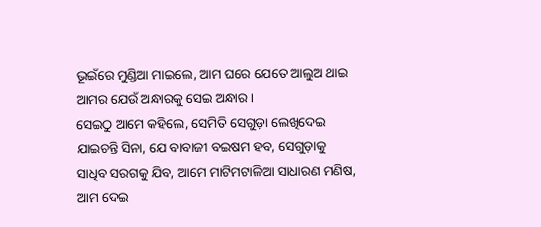ଭୂଇଁରେ ମୁଣ୍ଡିଆ ମାଇଲେ, ଆମ ଘରେ ଯେତେ ଆଲୁଅ ଥାଇ ଆମର ଯେଉଁ ଅନ୍ଧାରକୁ ସେଇ ଅନ୍ଧାର।
ସେଇଠୁ ଆମେ କହିଲେ, ସେମିତି ସେଗୁଡ଼ା ଲେଖିଦେଇ ଯାଇଚନ୍ତି ସିନା, ଯେ ବାବାଜୀ ବଇଷମ ହବ, ସେଗୁଡ଼ାକୁ ସାଧିବ ସରଗକୁ ଯିବ, ଆମେ ମାଟିମଟାଳିଆ ସାଧାରଣ ମଣିଷ, ଆମ ଦେଇ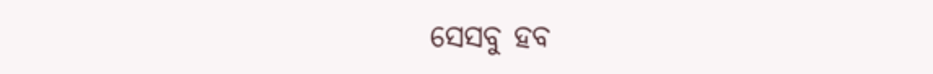ସେସବୁ ହବ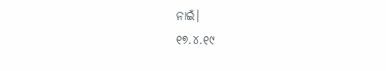ନାଇଁ।
୧୭.୪.୧୯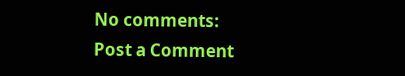No comments:
Post a Comment